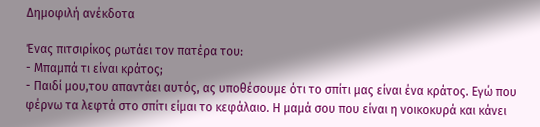Δημοφιλή ανέκδοτα

Ένας πιτσιρίκος ρωτάει τον πατέρα του:
- Μπαμπά τι είναι κράτος;
- Παιδί μου,του απαντάει αυτός, ας υποθέσουμε ότι το σπίτι μας είναι ένα κράτος. Εγώ που φέρνω τα λεφτά στο σπίτι είμαι το κεφάλαιο. Η μαμά σου που είναι η νοικοκυρά και κάνει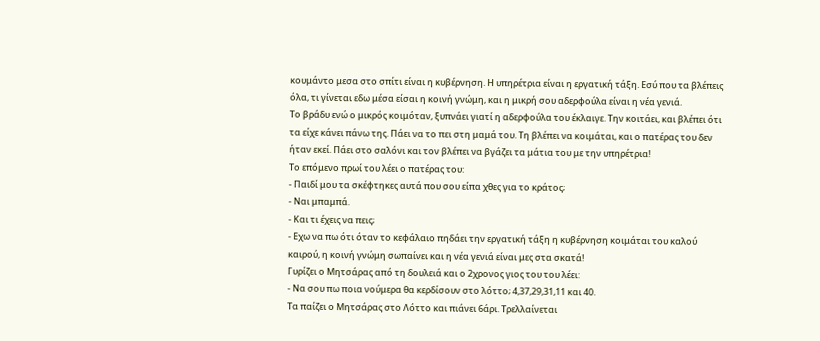κουμάντο μεσα στο σπίτι είναι η κυβέρνηση. Η υπηρέτρια είναι η εργατική τάξη. Εσύ που τα βλέπεις όλα, τι γίνεται εδω μέσα είσαι η κοινή γνώμη, και η μικρή σου αδερφούλα είναι η νέα γενιά.
Το βράδυ ενώ ο μικρός κοιμόταν, ξυπνάει γιατί η αδερφούλα του έκλαιγε. Την κοιτάει, και βλέπει ότι τα είχε κάνει πάνω της. Πάει να το πει στη μαμά του. Τη βλέπει να κοιμάται, και ο πατέρας του δεν ήταν εκεί. Πάει στο σαλόνι και τον βλέπει να βγάζει τα μάτια του με την υπηρέτρια!
Το επόμενο πρωί του λέει ο πατέρας του:
- Παιδί μου τα σκέφτηκες αυτά που σου είπα χθες για το κράτος;
- Ναι μπαμπά.
- Και τι έχεις να πεις;
- Εχω να πω ότι όταν το κεφάλαιο πηδάει την εργατική τάξη η κυβέρνηση κοιμάται του καλού καιρού, η κοινή γνώμη σωπαίνει και η νέα γενιά είναι μες στα σκατά!
Γυρίζει ο Μητσάρας από τη δουλειά και ο 2χρονος γιος του του λέει:
- Να σου πω ποια νούμερα θα κερδίσουν στο λόττο; 4,37,29,31,11 και 40.
Τα παίζει ο Μητσάρας στο Λόττο και πιάνει 6άρι. Τρελλαίνεται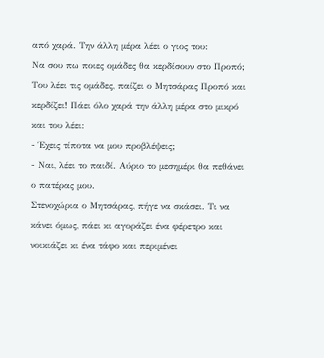από χαρά. Την άλλη μέρα λέει ο γιος του:
Να σου πω ποιες ομάδες θα κερδίσουν στο Προπό;
Του λέει τις ομάδες, παίζει ο Μητσάρας Προπό και κερδίζει! Πάει όλο χαρά την άλλη μέρα στο μικρό και του λέει:
- Έχεις τίποτα να μου προβλέψεις;
- Ναι, λέει το παιδί. Αύριο το μεσημέρι θα πεθάνει ο πατέρας μου.
Στενοχώρια ο Μητσάρας, πήγε να σκάσει. Τι να κάνει όμως, πάει κι αγοράζει ένα φέρετρο και νοικιάζει κι ένα τάφο και περιμένει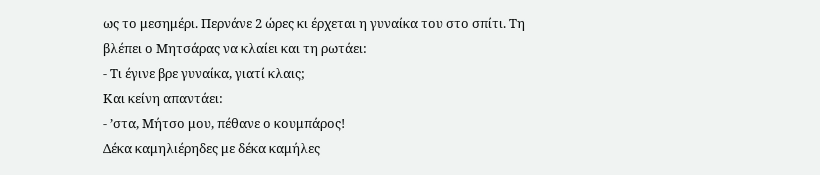ως το μεσημέρι. Περνάνε 2 ώρες κι έρχεται η γυναίκα του στο σπίτι. Τη βλέπει ο Μητσάρας να κλαίει και τη ρωτάει:
- Τι έγινε βρε γυναίκα, γιατί κλαις;
Και κείνη απαντάει:
- ʼστα, Μήτσο μου, πέθανε ο κουμπάρος!
Δέκα καμηλιέρηδες με δέκα καμήλες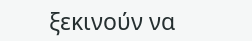ξεκινούν να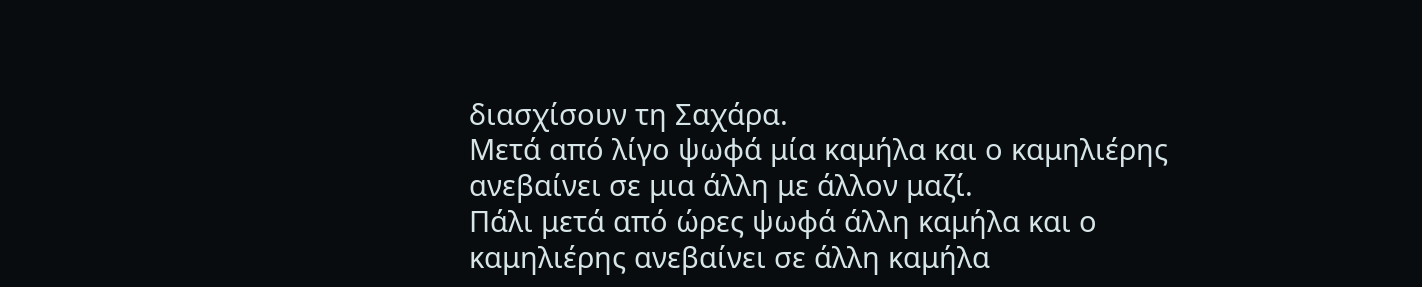διασχίσουν τη Σαχάρα.
Μετά από λίγο ψωφά μία καμήλα και ο καμηλιέρης ανεβαίνει σε μια άλλη με άλλον μαζί.
Πάλι μετά από ώρες ψωφά άλλη καμήλα και ο καμηλιέρης ανεβαίνει σε άλλη καμήλα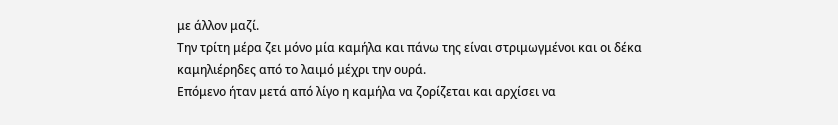με άλλον μαζί.
Την τρίτη μέρα ζει μόνο μία καμήλα και πάνω της είναι στριμωγμένοι και οι δέκα καμηλιέρηδες από το λαιμό μέχρι την ουρά.
Επόμενο ήταν μετά από λίγο η καμήλα να ζορίζεται και αρχίσει να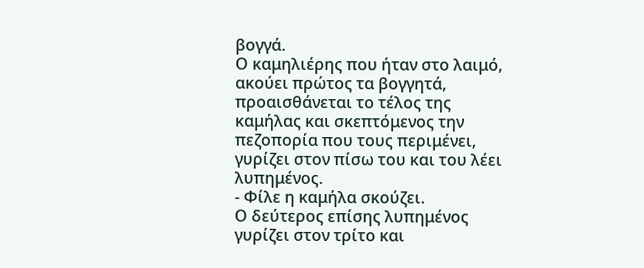βογγά.
Ο καμηλιέρης που ήταν στο λαιμό, ακούει πρώτος τα βογγητά, προαισθάνεται το τέλος της καμήλας και σκεπτόμενος την πεζοπορία που τους περιμένει, γυρίζει στον πίσω του και του λέει λυπημένος.
- Φίλε η καμήλα σκούζει.
Ο δεύτερος επίσης λυπημένος γυρίζει στον τρίτο και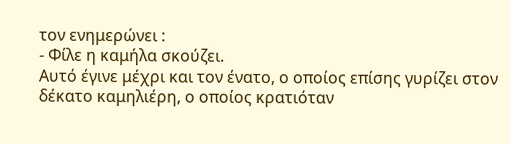τον ενημερώνει :
- Φίλε η καμήλα σκούζει.
Αυτό έγινε μέχρι και τον ένατο, ο οποίος επίσης γυρίζει στον δέκατο καμηλιέρη, ο οποίος κρατιόταν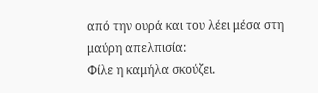από την ουρά και του λέει μέσα στη μαύρη απελπισία:
Φίλε η καμήλα σκούζει.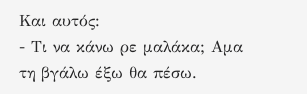Και αυτός:
- Τι να κάνω ρε μαλάκα; Aμα τη βγάλω έξω θα πέσω.